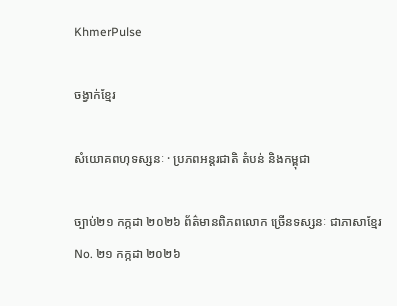KhmerPulse

ចង្វាក់ខ្មែរ

សំយោគពហុទស្សនៈ · ប្រភពអន្តរជាតិ តំបន់ និងកម្ពុជា

ច្បាប់២១ កក្កដា ២០២៦ ព័ត៌មានពិភពលោក ច្រើនទស្សនៈ ជាភាសាខ្មែរ No. ២១ កក្កដា ២០២៦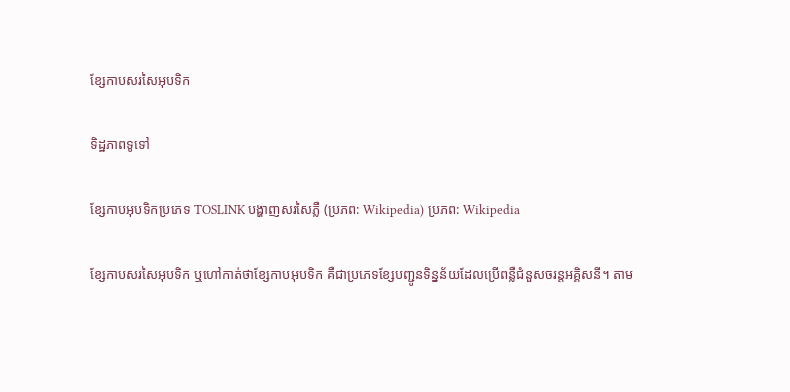ខ្សែកាបសរសៃអុបទិក

ទិដ្ឋភាពទូទៅ

ខ្សែកាបអុបទិកប្រភេទ TOSLINK បង្ហាញសរសៃភ្លឺ (ប្រភព: Wikipedia) ប្រភព: Wikipedia

ខ្សែកាបសរសៃអុបទិក ឬហៅកាត់ថាខ្សែកាបអុបទិក គឺជាប្រភេទខ្សែបញ្ជូនទិន្នន័យដែលប្រើពន្លឺជំនួសចរន្តអគ្គិសនី។ តាម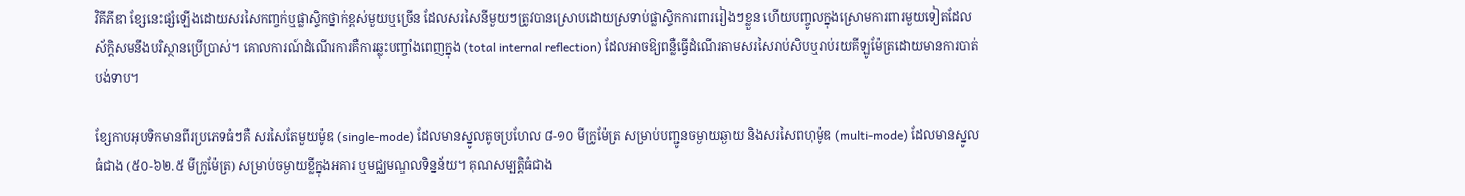វិគីភីឌា ខ្សែនេះផ្សំឡើងដោយសរសៃកញ្ចក់ឬផ្លាស្ទិកថ្នាក់ខ្ពស់មួយឬច្រើន ដែលសរសៃនីមួយៗត្រូវបានស្រោបដោយស្រទាប់ផ្លាស្ទិកការពាររៀងៗខ្លួន ហើយបញ្ចូលក្នុងស្រោមការពារមួយទៀតដែលស័ក្តិសមនឹងបរិស្ថានប្រើប្រាស់។ គោលការណ៍ដំណើរការគឺការឆ្លុះបញ្ចាំងពេញក្នុង (total internal reflection) ដែលអាចឱ្យពន្លឺធ្វើដំណើរតាមសរសៃរាប់សិបឬរាប់រយគីឡូម៉ែត្រដោយមានការបាត់បង់ទាប។

ខ្សែកាបអុបទិកមានពីរប្រភេទធំៗគឺ សរសៃតែមួយម៉ូឌ (single-mode) ដែលមានស្នូលតូចប្រហែល ៨-១០ មីក្រូម៉ែត្រ សម្រាប់បញ្ជូនចម្ងាយឆ្ងាយ និងសរសៃពហុម៉ូឌ (multi-mode) ដែលមានស្នូលធំជាង (៥០-៦២.៥ មីក្រូម៉ែត្រ) សម្រាប់ចម្ងាយខ្លីក្នុងអគារ ឬមជ្ឈមណ្ឌលទិន្នន័យ។ គុណសម្បត្តិធំជាង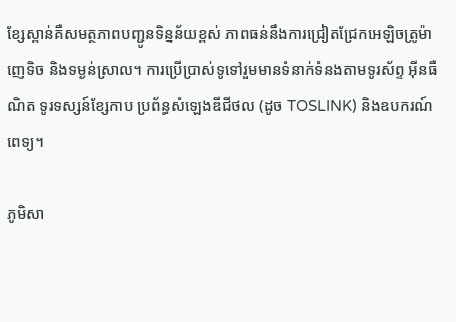ខ្សែស្ពាន់គឺសមត្ថភាពបញ្ជូនទិន្នន័យខ្ពស់ ភាពធន់នឹងការជ្រៀតជ្រែកអេឡិចត្រូម៉ាញេទិច និងទម្ងន់ស្រាល។ ការប្រើប្រាស់ទូទៅរួមមានទំនាក់ទំនងតាមទូរស័ព្ទ អ៊ីនធឺណិត ទូរទស្សន៍ខ្សែកាប ប្រព័ន្ធសំឡេងឌីជីថល (ដូច TOSLINK) និងឧបករណ៍ពេទ្យ។

ភូមិសា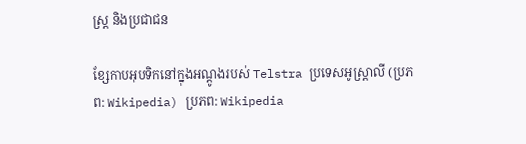ស្ត្រ និងប្រជាជន

ខ្សែកាបអុបទិកនៅក្នុងអណ្តូងរបស់ Telstra ប្រទេសអូស្ត្រាលី (ប្រភព: Wikipedia) ប្រភព: Wikipedia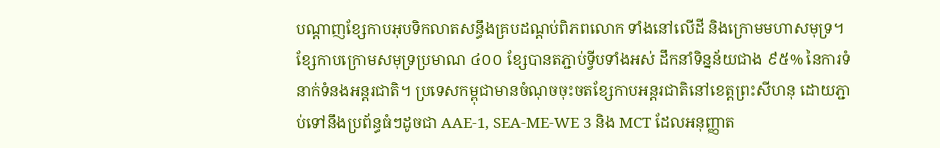បណ្តាញខ្សែកាបអុបទិកលាតសន្ធឹងគ្របដណ្តប់ពិភពលោក ទាំងនៅលើដី និងក្រោមមហាសមុទ្រ។ ខ្សែកាបក្រោមសមុទ្រប្រមាណ ៤០០ ខ្សែបានតភ្ជាប់ទ្វីបទាំងអស់ ដឹកនាំទិន្នន័យជាង ៩៥% នៃការទំនាក់ទំនងអន្តរជាតិ។ ប្រទេសកម្ពុជាមានចំណុចចុះចតខ្សែកាបអន្តរជាតិនៅខេត្តព្រះសីហនុ ដោយភ្ជាប់ទៅនឹងប្រព័ន្ធធំៗដូចជា AAE-1, SEA-ME-WE 3 និង MCT ដែលអនុញ្ញាត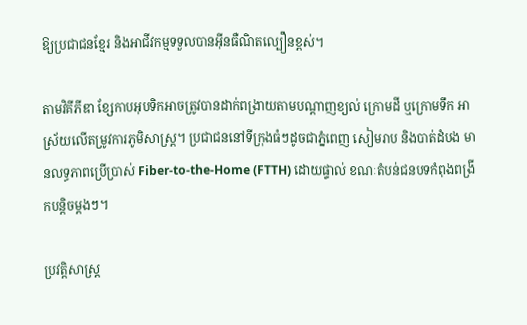ឱ្យប្រជាជនខ្មែរ និងអាជីវកម្មទទួលបានអ៊ីនធឺណិតល្បឿនខ្ពស់។

តាមវិគីភីឌា ខ្សែកាបអុបទិកអាចត្រូវបានដាក់ពង្រាយតាមបណ្តាញខ្យល់ ក្រោមដី ឬក្រោមទឹក អាស្រ័យលើតម្រូវការភូមិសាស្ត្រ។ ប្រជាជននៅទីក្រុងធំៗដូចជាភ្នំពេញ សៀមរាប និងបាត់ដំបង មានលទ្ធភាពប្រើប្រាស់ Fiber-to-the-Home (FTTH) ដោយផ្ទាល់ ខណៈតំបន់ជនបទកំពុងពង្រីកបន្តិចម្តងៗ។

ប្រវត្តិសាស្ត្រ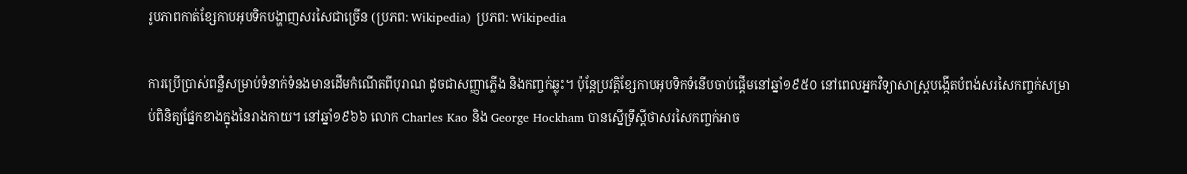រូបភាពកាត់ខ្សែកាបអុបទិកបង្ហាញសរសៃជាច្រើន (ប្រភព: Wikipedia) ប្រភព: Wikipedia

ការប្រើប្រាស់ពន្លឺសម្រាប់ទំនាក់ទំនងមានដើមកំណើតពីបុរាណ ដូចជាសញ្ញាភ្លើង និងកញ្ចក់ឆ្លុះ។ ប៉ុន្តែប្រវត្តិខ្សែកាបអុបទិកទំនើបចាប់ផ្តើមនៅឆ្នាំ១៩៥០ នៅពេលអ្នកវិទ្យាសាស្ត្របង្កើតបំពង់សរសៃកញ្ចក់សម្រាប់ពិនិត្យផ្នែកខាងក្នុងនៃរាងកាយ។ នៅឆ្នាំ១៩៦៦ លោក Charles Kao និង George Hockham បានស្នើទ្រឹស្តីថាសរសៃកញ្ចក់អាច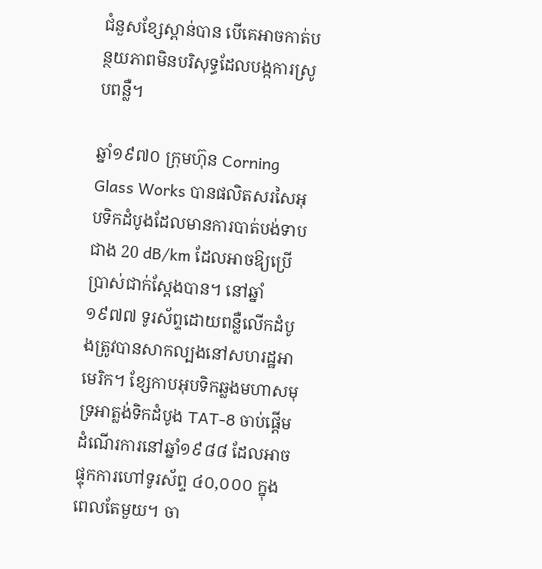ជំនួសខ្សែស្ពាន់បាន បើគេអាចកាត់បន្ថយភាពមិនបរិសុទ្ធដែលបង្កការស្រូបពន្លឺ។

ឆ្នាំ១៩៧០ ក្រុមហ៊ុន Corning Glass Works បានផលិតសរសៃអុបទិកដំបូងដែលមានការបាត់បង់ទាបជាង 20 dB/km ដែលអាចឱ្យប្រើប្រាស់ជាក់ស្តែងបាន។ នៅឆ្នាំ១៩៧៧ ទូរស័ព្ទដោយពន្លឺលើកដំបូងត្រូវបានសាកល្បងនៅសហរដ្ឋអាមេរិក។ ខ្សែកាបអុបទិកឆ្លងមហាសមុទ្រអាត្លង់ទិកដំបូង TAT-8 ចាប់ផ្តើមដំណើរការនៅឆ្នាំ១៩៨៨ ដែលអាចផ្ទុកការហៅទូរស័ព្ទ ៤០,០០០ ក្នុងពេលតែមួយ។ ចា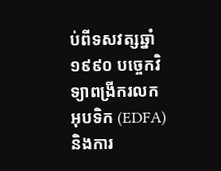ប់ពីទសវត្សឆ្នាំ១៩៩០ បច្ចេកវិទ្យាពង្រីករលកអុបទិក (EDFA) និងការ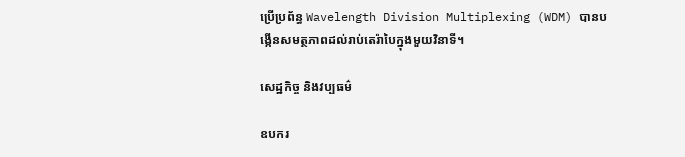ប្រើប្រព័ន្ធ Wavelength Division Multiplexing (WDM) បានបង្កើនសមត្ថភាពដល់រាប់តេរ៉ាបៃក្នុងមួយវិនាទី។

សេដ្ឋកិច្ច និងវប្បធម៌

ឧបករ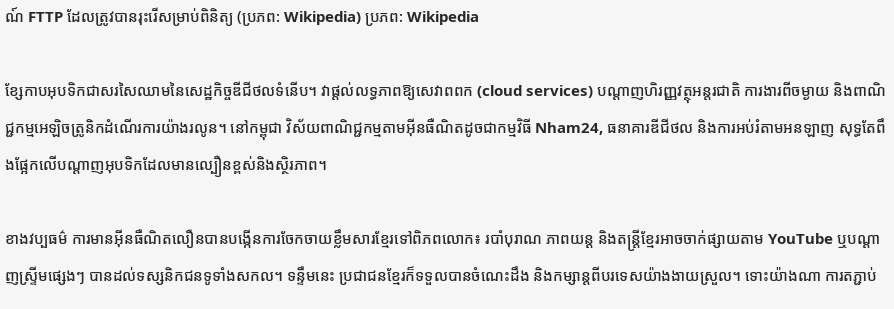ណ៍ FTTP ដែលត្រូវបានរុះរើសម្រាប់ពិនិត្យ (ប្រភព: Wikipedia) ប្រភព: Wikipedia

ខ្សែកាបអុបទិកជាសរសៃឈាមនៃសេដ្ឋកិច្ចឌីជីថលទំនើប។ វាផ្តល់លទ្ធភាពឱ្យសេវាពពក (cloud services) បណ្តាញហិរញ្ញវត្ថុអន្តរជាតិ ការងារពីចម្ងាយ និងពាណិជ្ជកម្មអេឡិចត្រូនិកដំណើរការយ៉ាងរលូន។ នៅកម្ពុជា វិស័យពាណិជ្ជកម្មតាមអ៊ីនធឺណិតដូចជាកម្មវិធី Nham24, ធនាគារឌីជីថល និងការអប់រំតាមអនឡាញ សុទ្ធតែពឹងផ្អែកលើបណ្តាញអុបទិកដែលមានល្បឿនខ្ពស់និងស្ថិរភាព។

ខាងវប្បធម៌ ការមានអ៊ីនធឺណិតលឿនបានបង្កើនការចែកចាយខ្លឹមសារខ្មែរទៅពិភពលោក៖ របាំបុរាណ ភាពយន្ត និងតន្ត្រីខ្មែរអាចចាក់ផ្សាយតាម YouTube ឬបណ្តាញស្ទ្រីមផ្សេងៗ បានដល់ទស្សនិកជនទូទាំងសកល។ ទន្ទឹមនេះ ប្រជាជនខ្មែរក៏ទទួលបានចំណេះដឹង និងកម្សាន្តពីបរទេសយ៉ាងងាយស្រួល។ ទោះយ៉ាងណា ការតភ្ជាប់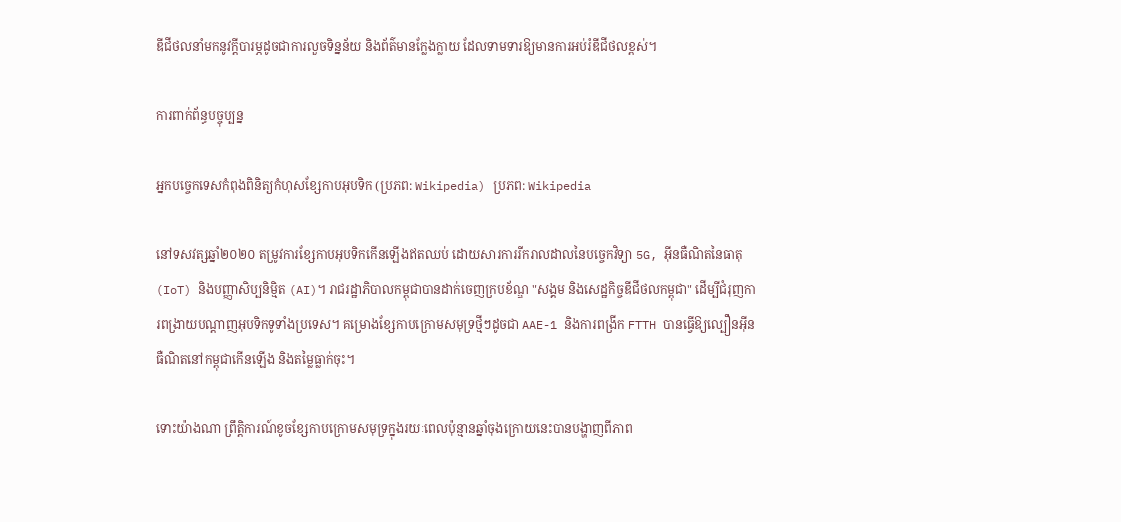ឌីជីថលនាំមកនូវក្តីបារម្ភដូចជាការលួចទិន្នន័យ និងព័ត៌មានក្លែងក្លាយ ដែលទាមទារឱ្យមានការអប់រំឌីជីថលខ្ពស់។

ការពាក់ព័ន្ធបច្ចុប្បន្ន

អ្នកបច្ចេកទេសកំពុងពិនិត្យកំហុសខ្សែកាបអុបទិក (ប្រភព: Wikipedia) ប្រភព: Wikipedia

នៅទសវត្សឆ្នាំ២០២០ តម្រូវការខ្សែកាបអុបទិកកើនឡើងឥតឈប់ ដោយសារការរីករាលដាលនៃបច្ចេកវិទ្យា 5G, អ៊ីនធឺណិតនៃធាតុ (IoT) និងបញ្ញាសិប្បនិម្មិត (AI)។ រាជរដ្ឋាភិបាលកម្ពុជាបានដាក់ចេញក្របខ័ណ្ឌ "សង្គម និងសេដ្ឋកិច្ចឌីជីថលកម្ពុជា" ដើម្បីជំរុញការពង្រាយបណ្តាញអុបទិកទូទាំងប្រទេស។ គម្រោងខ្សែកាបក្រោមសមុទ្រថ្មីៗដូចជា AAE-1 និងការពង្រីក FTTH បានធ្វើឱ្យល្បឿនអ៊ីនធឺណិតនៅកម្ពុជាកើនឡើង និងតម្លៃធ្លាក់ចុះ។

ទោះយ៉ាងណា ព្រឹត្តិការណ៍ខូចខ្សែកាបក្រោមសមុទ្រក្នុងរយៈពេលប៉ុន្មានឆ្នាំចុងក្រោយនេះបានបង្ហាញពីភាព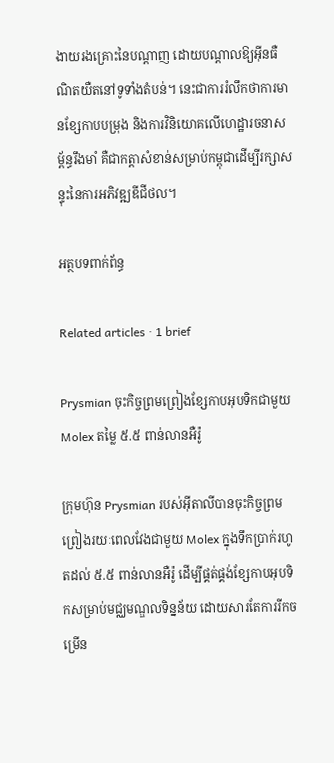ងាយរងគ្រោះនៃបណ្តាញ ដោយបណ្តាលឱ្យអ៊ីនធឺណិតយឺតនៅទូទាំងតំបន់។ នេះជាការរំលឹកថាការមានខ្សែកាបបម្រុង និងការវិនិយោគលើហេដ្ឋារចនាសម្ព័ន្ធរឹងមាំ គឺជាកត្តាសំខាន់សម្រាប់កម្ពុជាដើម្បីរក្សាសន្ទុះនៃការអភិវឌ្ឍឌីជីថល។

អត្ថបទពាក់ព័ន្ធ

Related articles · 1 brief

Prysmian ចុះកិច្ចព្រមព្រៀងខ្សែកាបអុបទិកជាមួយ Molex តម្លៃ ៥.៥ ពាន់លានអឺរ៉ូ

ក្រុមហ៊ុន Prysmian របស់អ៊ីតាលីបានចុះកិច្ចព្រមព្រៀងរយៈពេលវែងជាមួយ Molex ក្នុងទឹកប្រាក់រហូតដល់ ៥.៥ ពាន់លានអឺរ៉ូ ដើម្បីផ្គត់ផ្គង់ខ្សែកាបអុបទិកសម្រាប់មជ្ឈមណ្ឌលទិន្នន័យ ដោយសារតែការរីកចម្រើន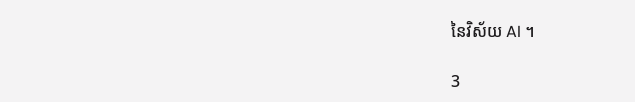នៃវិស័យ AI ។

3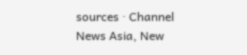sources · Channel News Asia, New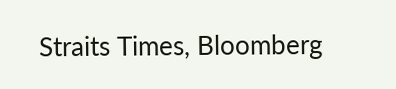Straits Times, Bloomberg